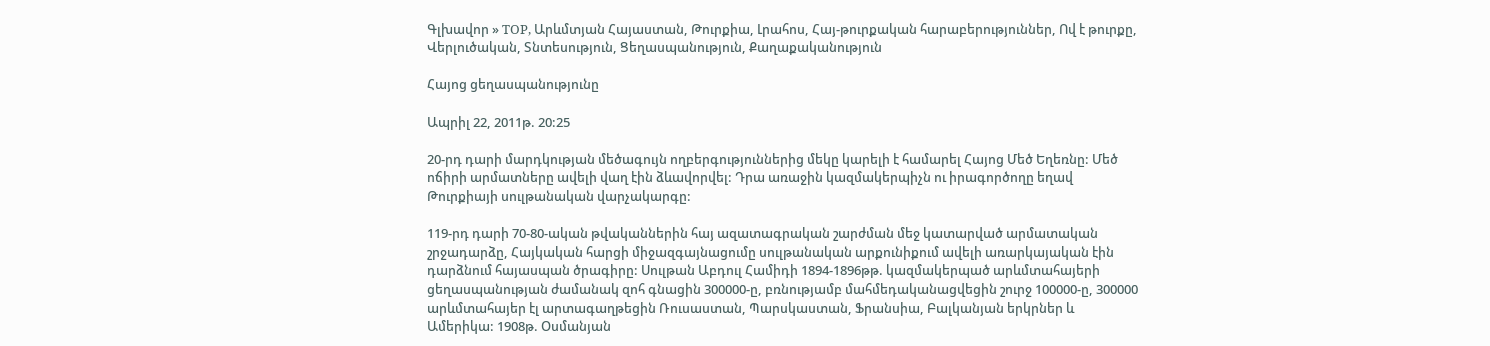Գլխավոր » TOP, Արևմտյան Հայաստան, Թուրքիա, Լրահոս, Հայ-թուրքական հարաբերություններ, Ով է թուրքը, Վերլուծական, Տնտեսություն, Ցեղասպանություն, Քաղաքականություն

Հայոց ցեղասպանությունը

Ապրիլ 22, 2011թ. 20:25

20-րդ դարի մարդկության մեծագույն ողբերգություններից մեկը կարելի է համարել Հայոց Մեծ Եղեռնը: Մեծ ոճիրի արմատները ավելի վաղ էին ձևավորվել: Դրա առաջին կազմակերպիչն ու իրագործողը եղավ Թուրքիայի սուլթանական վարչակարգը:

119-րդ դարի 70-80-ական թվականներին հայ ազատագրական շարժման մեջ կատարված արմատական շրջադարձը, Հայկական հարցի միջազգայնացումը սուլթանական արքունիքում ավելի առարկայական էին դարձնում հայասպան ծրագիրը: Սուլթան Աբդուլ Համիդի 1894-1896թթ. կազմակերպած արևմտահայերի ցեղասպանության ժամանակ զոհ գնացին 300000-ը, բռնությամբ մահմեդականացվեցին շուրջ 100000-ը, 300000 արևմտահայեր էլ արտագաղթեցին Ռուսաստան, Պարսկաստան, Ֆրանսիա, Բալկանյան երկրներ և Ամերիկա: 1908թ. Օսմանյան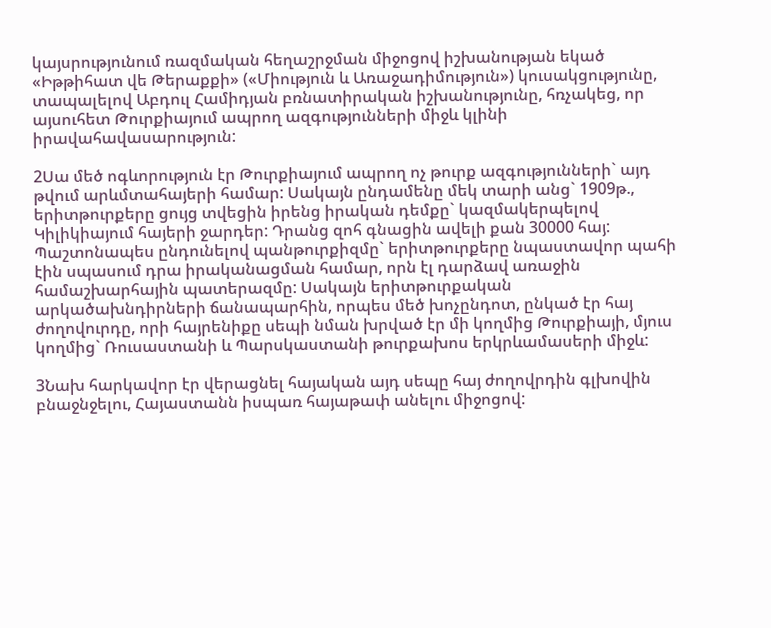կայսրությունում ռազմական հեղաշրջման միջոցով իշխանության եկած «Իթթիհատ վե Թերաքքի» («Միություն և Առաջադիմություն») կուսակցությունը, տապալելով Աբդուլ Համիդյան բռնատիրական իշխանությունը, հռչակեց, որ այսուհետ Թուրքիայում ապրող ազգությունների միջև կլինի իրավահավասարություն:

2Սա մեծ ոգևորություն էր Թուրքիայում ապրող ոչ թուրք ազգությունների` այդ թվում արևմտահայերի համար: Սակայն ընդամենը մեկ տարի անց` 1909թ., երիտթուրքերը ցույց տվեցին իրենց իրական դեմքը` կազմակերպելով Կիլիկիայում հայերի ջարդեր: Դրանց զոհ գնացին ավելի քան 30000 հայ: Պաշտոնապես ընդունելով պանթուրքիզմը` երիտթուրքերը նպաստավոր պահի էին սպասում դրա իրականացման համար, որն էլ դարձավ առաջին համաշխարհային պատերազմը: Սակայն երիտթուրքական արկածախնդիրների ճանապարհին, որպես մեծ խոչընդոտ, ընկած էր հայ ժողովուրդը, որի հայրենիքը սեպի նման խրված էր մի կողմից Թուրքիայի, մյուս կողմից` Ռուսաստանի և Պարսկաստանի թուրքախոս երկրևամասերի միջև:

3Նախ հարկավոր էր վերացնել հայական այդ սեպը հայ ժողովրդին գլխովին բնաջնջելու, Հայաստանն իսպառ հայաթափ անելու միջոցով: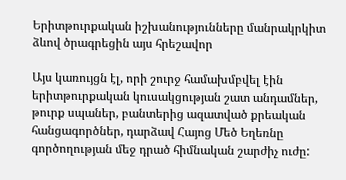Երիտթուրքական իշխանությունները մանրակրկիտ ձևով ծրագրեցին այս հրեշավոր

Այս կառույցն էլ, որի շուրջ համախմբվել էին երիտթուրքական կուսակցության շատ անդամներ, թուրք սպաներ, բանտերից ազատված քրեական հանցագործներ, դարձավ Հայոց Մեծ Եղեռնը գործողության մեջ դրած հիմնական շարժիչ ուժը: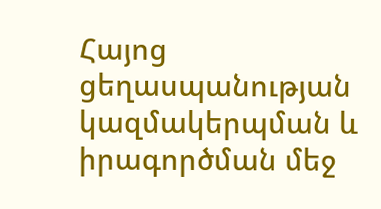Հայոց ցեղասպանության կազմակերպման և իրագործման մեջ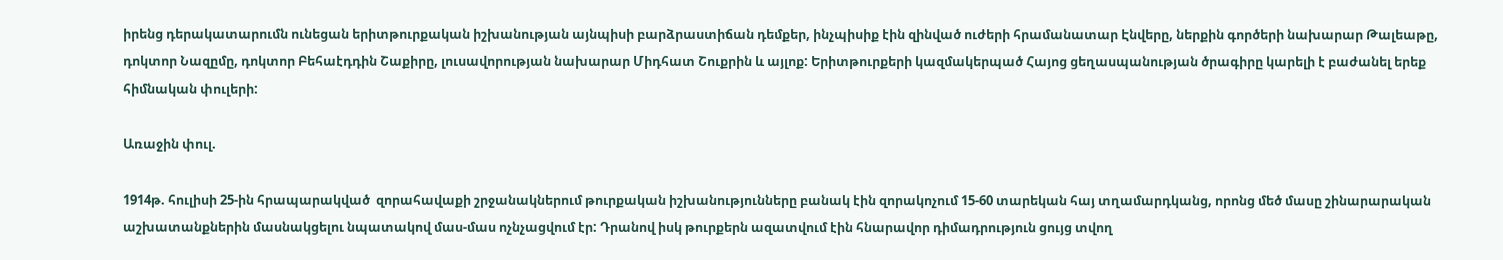իրենց դերակատարումն ունեցան երիտթուրքական իշխանության այնպիսի բարձրաստիճան դեմքեր, ինչպիսիք էին զինված ուժերի հրամանատար Էնվերը, ներքին գործերի նախարար Թալեաթը, դոկտոր Նազըմը, դոկտոր Բեհաէդդին Շաքիրը, լուսավորության նախարար Միդհատ Շուքրին և այլոք: Երիտթուրքերի կազմակերպած Հայոց ցեղասպանության ծրագիրը կարելի է բաժանել երեք հիմնական փուլերի:

Առաջին փուլ.

1914թ. հուլիսի 25-ին հրապարակված  զորահավաքի շրջանակներում թուրքական իշխանությունները բանակ էին զորակոչում 15-60 տարեկան հայ տղամարդկանց, որոնց մեծ մասը շինարարական աշխատանքներին մասնակցելու նպատակով մաս-մաս ոչնչացվում էր: Դրանով իսկ թուրքերն ազատվում էին հնարավոր դիմադրություն ցույց տվող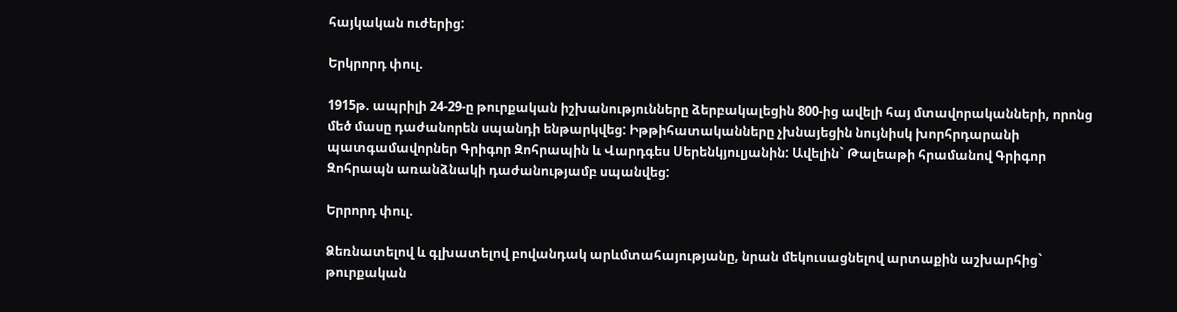հայկական ուժերից:

Երկրորդ փուլ.

1915թ. ապրիլի 24-29-ը թուրքական իշխանությունները ձերբակալեցին 800-ից ավելի հայ մտավորականների, որոնց մեծ մասը դաժանորեն սպանդի ենթարկվեց: Իթթիհատականները չխնայեցին նույնիսկ խորհրդարանի պատգամավորներ Գրիգոր Զոհրապին և Վարդգես Սերենկյուլյանին: Ավելին` Թալեաթի հրամանով Գրիգոր Զոհրապն առանձնակի դաժանությամբ սպանվեց:

Երրորդ փուլ.

Ձեռնատելով և գլխատելով բովանդակ արևմտահայությանը, նրան մեկուսացնելով արտաքին աշխարհից` թուրքական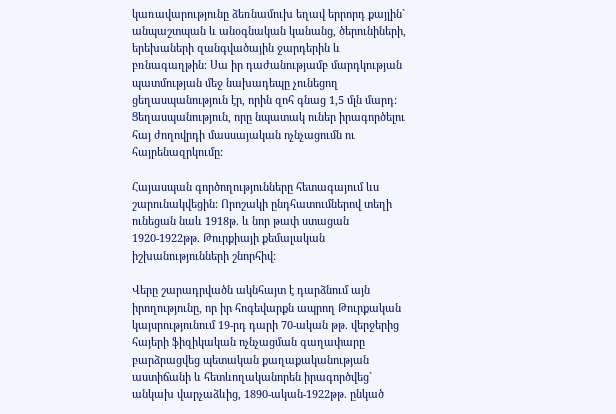կառավարությունը ձեռնամուխ եղավ երրորդ քայլին` անպաշտպան և անօգնական կանանց, ծերունիների, երեխաների զանգվածային ջարդերին և բռնագաղթին: Սա իր դաժանությամբ մարդկության պատմության մեջ նախադեպը չունեցող ցեղասպանություն էր, որին զոհ գնաց 1,5 մլն մարդ: Ցեղասպանություն, որը նպատակ ուներ իրագործելու  հայ ժողովրդի մասսայական ոչնչացումն ու հայրենազրկումը:

Հայասպան գործողությունները հետագայում ևս շարունակվեցին: Որոշակի ընդհատումներով տեղի ունեցան նաև 1918թ. և նոր թափ ստացան 1920-1922թթ. Թուրքիայի քեմալական իշխանությունների շնորհիվ:

Վերը շարադրվածն ակնհայտ է դարձնում այն իրողությունը, որ իր հոգեվարքն ապրող Թուրքական կայսրությունում 19-րդ դարի 70-ական թթ. վերջերից հայերի ֆիզիկական ոչնչացման գաղափարը բարձրացվեց պետական քաղաքականության աստիճանի և հետևողականորեն իրագործվեց` անկախ վարչաձևից, 1890-ական-1922թթ. ընկած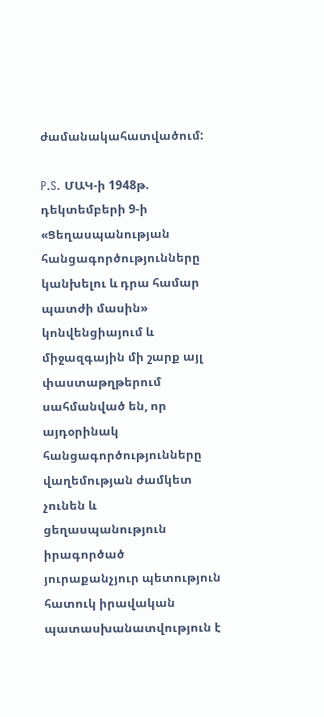ժամանակահատվածում:

P.S. ՄԱԿ-ի 1948թ. դեկտեմբերի 9-ի «Ցեղասպանության հանցագործությունները կանխելու և դրա համար պատժի մասին» կոնվենցիայում և միջազգային մի շարք այլ փաստաթղթերում սահմանված են, որ այդօրինակ հանցագործությունները վաղեմության ժամկետ չունեն և ցեղասպանություն իրագործած յուրաքանչյուր պետություն հատուկ իրավական պատասխանատվություն է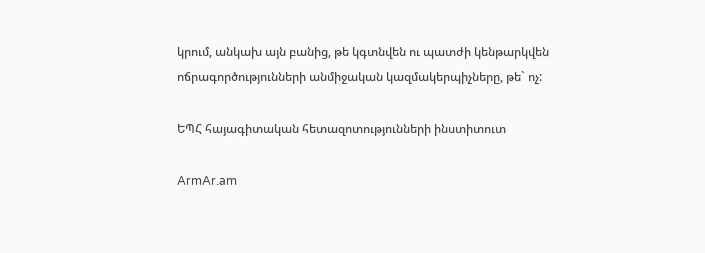կրում, անկախ այն բանից, թե կգտնվեն ու պատժի կենթարկվեն ոճրագործությունների անմիջական կազմակերպիչները, թե` ոչ:

ԵՊՀ հայագիտական հետազոտությունների ինստիտուտ

ArmAr.am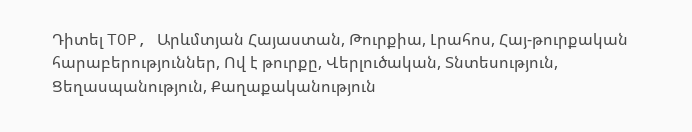Դիտել TOP, Արևմտյան Հայաստան, Թուրքիա, Լրահոս, Հայ-թուրքական հարաբերություններ, Ով է թուրքը, Վերլուծական, Տնտեսություն, Ցեղասպանություն, Քաղաքականություն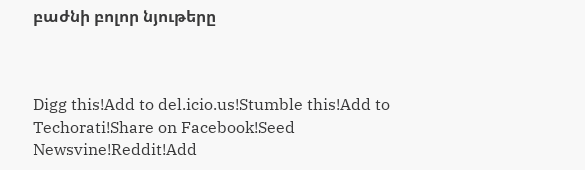բաժնի բոլոր նյութերը



Digg this!Add to del.icio.us!Stumble this!Add to Techorati!Share on Facebook!Seed Newsvine!Reddit!Add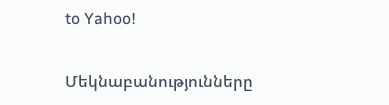to Yahoo!

Մեկնաբանությունները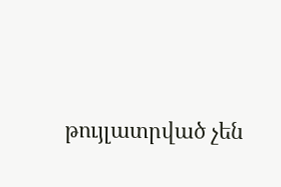թույլատրված չեն